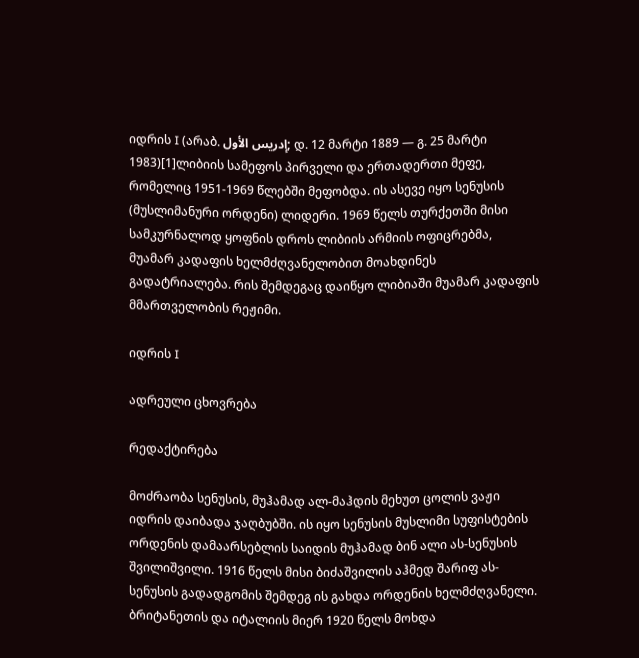იდრის I (არაბ. إدريس الأول; დ. 12 მარტი 1889 — გ. 25 მარტი 1983)[1]ლიბიის სამეფოს პირველი და ერთადერთი მეფე, რომელიც 1951-1969 წლებში მეფობდა. ის ასევე იყო სენუსის (მუსლიმანური ორდენი) ლიდერი. 1969 წელს თურქეთში მისი სამკურნალოდ ყოფნის დროს ლიბიის არმიის ოფიცრებმა, მუამარ კადაფის ხელმძღვანელობით მოახდინეს გადატრიალება. რის შემდეგაც დაიწყო ლიბიაში მუამარ კადაფის მმართველობის რეჟიმი.

იდრის I

ადრეული ცხოვრება

რედაქტირება

მოძრაობა სენუსის, მუჰამად ალ-მაჰდის მეხუთ ცოლის ვაჟი იდრის დაიბადა ჯაღბუბში. ის იყო სენუსის მუსლიმი სუფისტების ორდენის დამაარსებლის საიდის მუჰამად ბინ ალი ას-სენუსის შვილიშვილი. 1916 წელს მისი ბიძაშვილის აჰმედ შარიფ ას-სენუსის გადადგომის შემდეგ ის გახდა ორდენის ხელმძღვანელი. ბრიტანეთის და იტალიის მიერ 1920 წელს მოხდა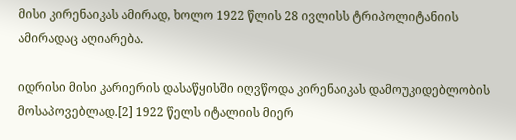მისი კირენაიკას ამირად, ხოლო 1922 წლის 28 ივლისს ტრიპოლიტანიის ამირადაც აღიარება.

იდრისი მისი კარიერის დასაწყისში იღვწოდა კირენაიკას დამოუკიდებლობის მოსაპოვებლად.[2] 1922 წელს იტალიის მიერ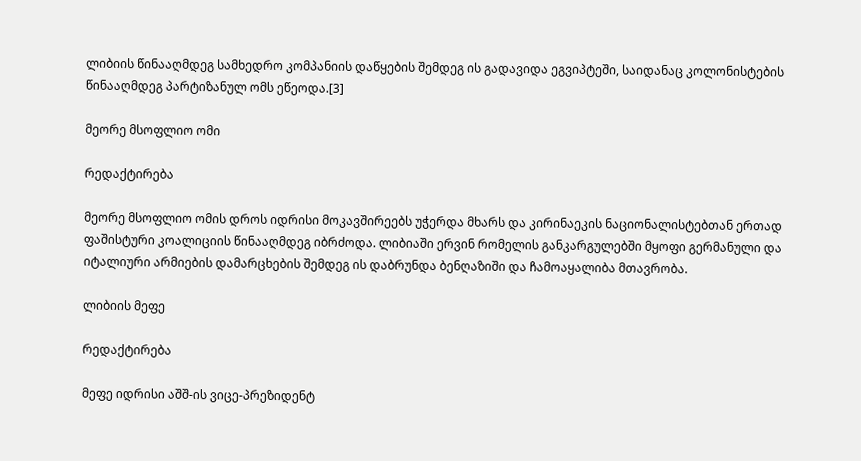ლიბიის წინააღმდეგ სამხედრო კომპანიის დაწყების შემდეგ ის გადავიდა ეგვიპტეში, საიდანაც კოლონისტების წინააღმდეგ პარტიზანულ ომს ეწეოდა.[3]

მეორე მსოფლიო ომი

რედაქტირება

მეორე მსოფლიო ომის დროს იდრისი მოკავშირეებს უჭერდა მხარს და კირინაეკის ნაციონალისტებთან ერთად ფაშისტური კოალიციის წინააღმდეგ იბრძოდა. ლიბიაში ერვინ რომელის განკარგულებში მყოფი გერმანული და იტალიური არმიების დამარცხების შემდეგ ის დაბრუნდა ბენღაზიში და ჩამოაყალიბა მთავრობა.

ლიბიის მეფე

რედაქტირება

მეფე იდრისი აშშ-ის ვიცე-პრეზიდენტ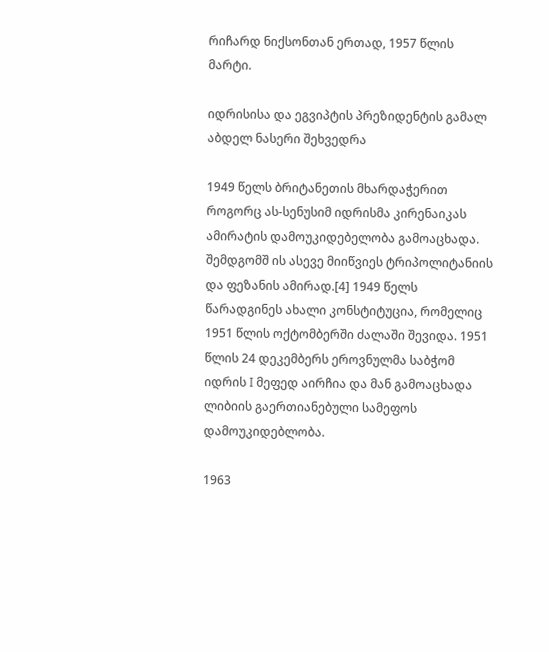რიჩარდ ნიქსონთან ერთად, 1957 წლის მარტი.

იდრისისა და ეგვიპტის პრეზიდენტის გამალ აბდელ ნასერი შეხვედრა

1949 წელს ბრიტანეთის მხარდაჭერით როგორც ას-სენუსიმ იდრისმა კირენაიკას ამირატის დამოუკიდებელობა გამოაცხადა. შემდგომშ ის ასევე მიიწვიეს ტრიპოლიტანიის და ფეზანის ამირად.[4] 1949 წელს წარადგინეს ახალი კონსტიტუცია, რომელიც 1951 წლის ოქტომბერში ძალაში შევიდა. 1951 წლის 24 დეკემბერს ეროვნულმა საბჭომ იდრის I მეფედ აირჩია და მან გამოაცხადა ლიბიის გაერთიანებული სამეფოს დამოუკიდებლობა.

1963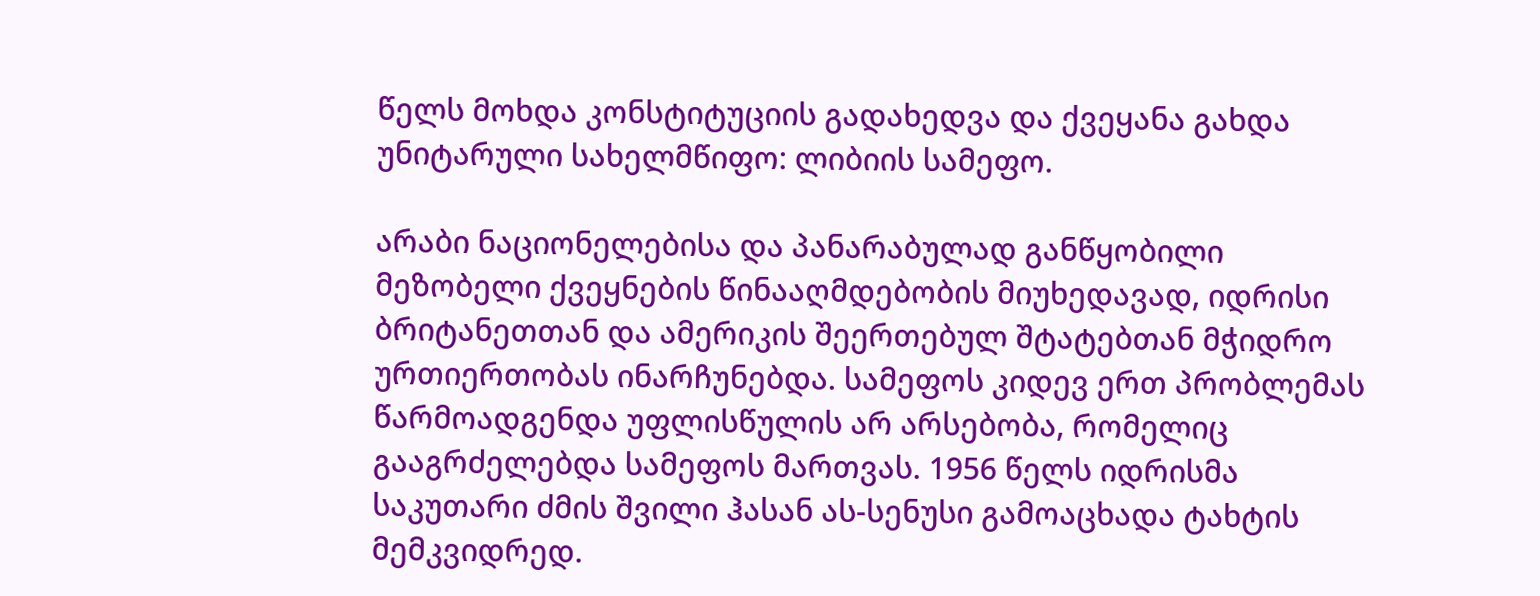წელს მოხდა კონსტიტუციის გადახედვა და ქვეყანა გახდა უნიტარული სახელმწიფო: ლიბიის სამეფო.

არაბი ნაციონელებისა და პანარაბულად განწყობილი მეზობელი ქვეყნების წინააღმდებობის მიუხედავად, იდრისი ბრიტანეთთან და ამერიკის შეერთებულ შტატებთან მჭიდრო ურთიერთობას ინარჩუნებდა. სამეფოს კიდევ ერთ პრობლემას წარმოადგენდა უფლისწულის არ არსებობა, რომელიც გააგრძელებდა სამეფოს მართვას. 1956 წელს იდრისმა საკუთარი ძმის შვილი ჰასან ას-სენუსი გამოაცხადა ტახტის მემკვიდრედ.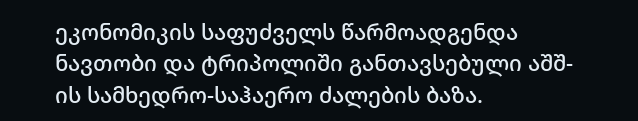ეკონომიკის საფუძველს წარმოადგენდა ნავთობი და ტრიპოლიში განთავსებული აშშ-ის სამხედრო-საჰაერო ძალების ბაზა.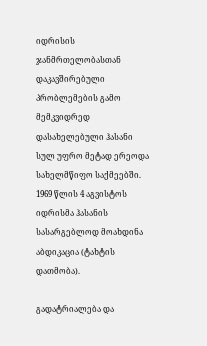იდრისის ჯანმრთელობასთან დაკავშირებული პრობლემების გამო მემკვიდრედ დასახელებული ჰასანი სულ უფრო მეტად ერეოდა სახელმწიფო საქმეებში. 1969 წლის 4 აგვისტოს იდრისმა ჰასანის სასარგებლოდ მოახდინა აბდიკაცია (ტახტის დათმობა).

გადატრიალება და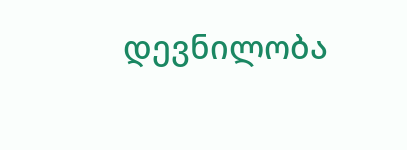დევნილობა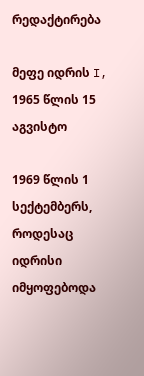რედაქტირება

მეფე იდრის I, 1965 წლის 15 აგვისტო

1969 წლის 1 სექტემბერს, როდესაც იდრისი იმყოფებოდა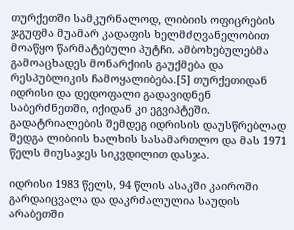თურქეთში სამკურნალოდ, ლიბიის ოფიცრების ჯგუფმა მუამარ კადაფის ხელმძღვანელობით მოაწყო წარმატებული პუტჩი. ამბოხებულებმა გამოაცხადეს მონარქიის გაუქმება და რესპუბლიკის ჩამოყალიბება.[5] თურქეთიდან იდრისი და დედოფალი გადავიდნენ საბერძნეთში, იქიდან კი ეგვიპტეში. გადატრიალების შემდეგ იდრისის დაუსწრებლად შედგა ლიბიის ხალხის სასამართლო და მას 1971 წელს მიუსაჯეს სიკვდილით დასჯა.

იდრისი 1983 წელს, 94 წლის ასაკში კაიროში გარდაიცვალა და დაკრძალულია საუდის არაბეთში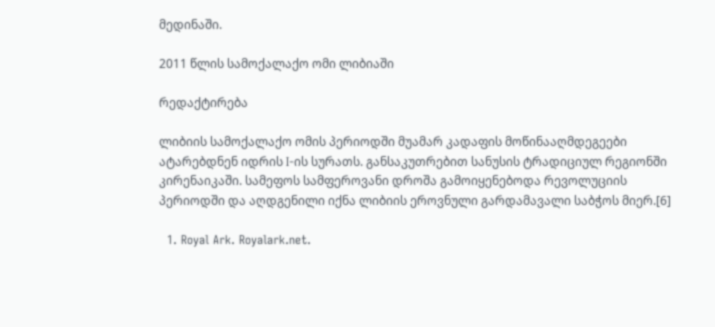მედინაში.

2011 წლის სამოქალაქო ომი ლიბიაში

რედაქტირება

ლიბიის სამოქალაქო ომის პერიოდში მუამარ კადაფის მოწინააღმდეგეები ატარებდნენ იდრის I-ის სურათს. განსაკუთრებით სანუსის ტრადიციულ რეგიონში კირენაიკაში. სამეფოს სამფეროვანი დროშა გამოიყენებოდა რევოლუციის პერიოდში და აღდგენილი იქნა ლიბიის ეროვნული გარდამავალი საბჭოს მიერ.[6]

  1. Royal Ark. Royalark.net.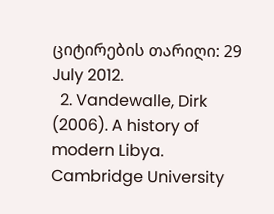ციტირების თარიღი: 29 July 2012.
  2. Vandewalle, Dirk (2006). A history of modern Libya. Cambridge University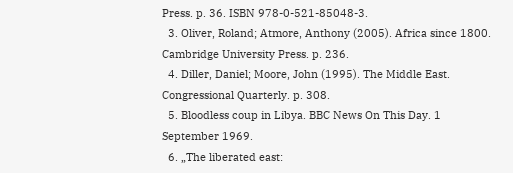Press. p. 36. ISBN 978-0-521-85048-3.
  3. Oliver, Roland; Atmore, Anthony (2005). Africa since 1800. Cambridge University Press. p. 236.
  4. Diller, Daniel; Moore, John (1995). The Middle East. Congressional Quarterly. p. 308.
  5. Bloodless coup in Libya. BBC News On This Day. 1 September 1969.
  6. „The liberated east: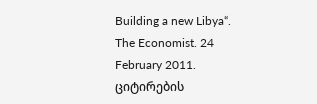Building a new Libya“. The Economist. 24 February 2011. ციტირების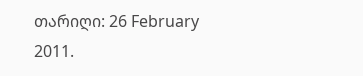თარიღი: 26 February 2011.